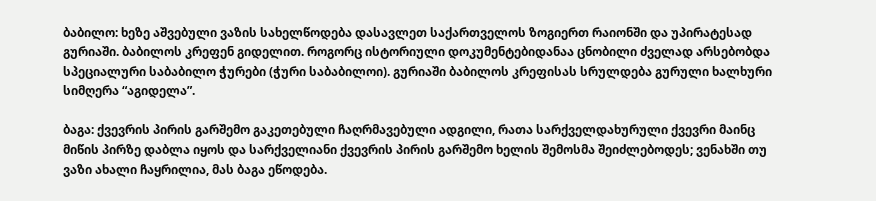ბაბილო: ხეზე აშვებული ვაზის სახელწოდება დასავლეთ საქართველოს ზოგიერთ რაიონში და უპირატესად გურიაში. ბაბილოს კრეფენ გიდელით. როგორც ისტორიული დოკუმენტებიდანაა ცნობილი ძველად არსებობდა სპეციალური საბაბილო ჭურები (ჭური საბაბილოი). გურიაში ბაბილოს კრეფისას სრულდება გურული ხალხური სიმღერა “აგიდელა”.

ბაგა: ქვევრის პირის გარშემო გაკეთებული ჩაღრმავებული ადგილი, რათა სარქველდახურული ქვევრი მაინც მიწის პირზე დაბლა იყოს და სარქველიანი ქვევრის პირის გარშემო ხელის შემოსმა შეიძლებოდეს; ვენახში თუ ვაზი ახალი ჩაყრილია, მას ბაგა ეწოდება.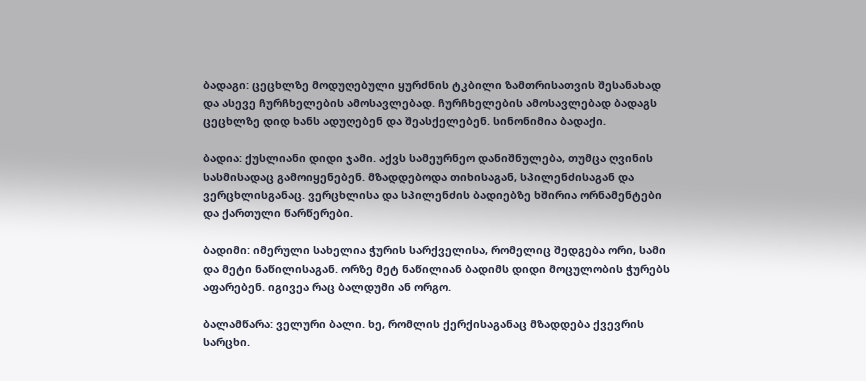ბადაგი: ცეცხლზე მოდუღებული ყურძნის ტკბილი ზამთრისათვის შესანახად და ასევე ჩურჩხელების ამოსავლებად. ჩურჩხელების ამოსავლებად ბადაგს ცეცხლზე დიდ ხანს ადუღებენ და შეასქელებენ. სინონიმია ბადაქი.

ბადია: ქუსლიანი დიდი ჯამი. აქვს სამეურნეო დანიშნულება, თუმცა ღვინის სასმისადაც გამოიყენებენ. მზადდებოდა თიხისაგან, სპილენძისაგან და ვერცხლისგანაც. ვერცხლისა და სპილენძის ბადიებზე ხშირია ორნამენტები და ქართული წარწერები.

ბადიმი: იმერული სახელია ჭურის სარქველისა, რომელიც შედგება ორი, სამი და მეტი ნაწილისაგან. ორზე მეტ ნაწილიან ბადიმს დიდი მოცულობის ჭურებს აფარებენ. იგივეა რაც ბალდუმი ან ორგო.

ბალამწარა: ველური ბალი. ხე, რომლის ქერქისაგანაც მზადდება ქვევრის სარცხი.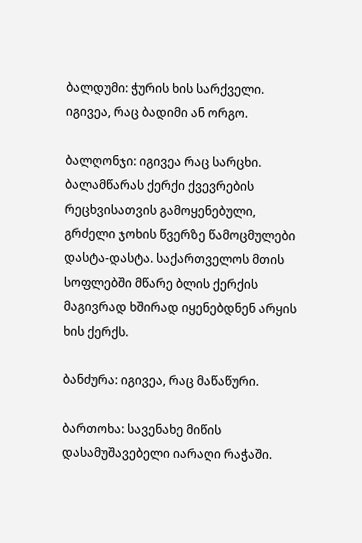ბალდუმი: ჭურის ხის სარქველი. იგივეა, რაც ბადიმი ან ორგო.

ბალღონჯი: იგივეა რაც სარცხი. ბალამწარას ქერქი ქვევრების რეცხვისათვის გამოყენებული, გრძელი ჯოხის წვერზე წამოცმულები დასტა-დასტა. საქართველოს მთის სოფლებში მწარე ბლის ქერქის მაგივრად ხშირად იყენებდნენ არყის ხის ქერქს.

ბანძურა: იგივეა, რაც მაწაწური.

ბართოხა: სავენახე მიწის დასამუშავებელი იარაღი რაჭაში.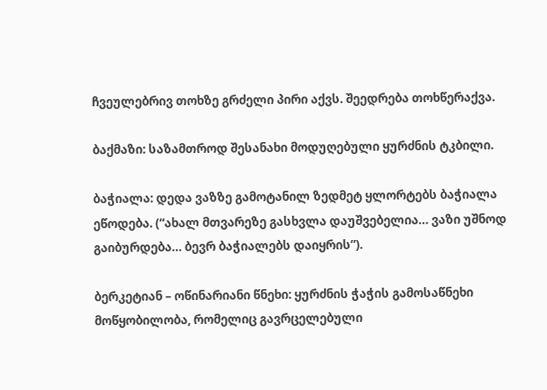ჩვეულებრივ თოხზე გრძელი პირი აქვს. შეედრება თოხწერაქვა.

ბაქმაზი: საზამთროდ შესანახი მოდუღებული ყურძნის ტკბილი.

ბაჭიალა: დედა ვაზზე გამოტანილ ზედმეტ ყლორტებს ბაჭიალა ეწოდება. (“ახალ მთვარეზე გასხვლა დაუშვებელია… ვაზი უშნოდ გაიბურდება… ბევრ ბაჭიალებს დაიყრის”).

ბერკეტიან – ოწინარიანი წნეხი: ყურძნის ჭაჭის გამოსაწნეხი მოწყობილობა, რომელიც გავრცელებული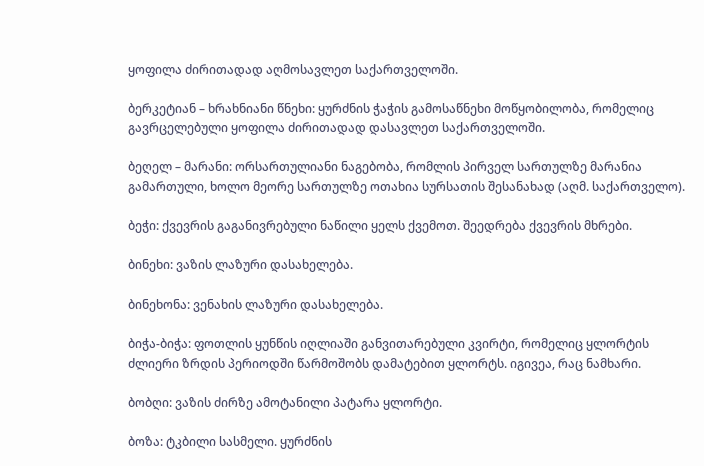ყოფილა ძირითადად აღმოსავლეთ საქართველოში.

ბერკეტიან – ხრახნიანი წნეხი: ყურძნის ჭაჭის გამოსაწნეხი მოწყობილობა, რომელიც გავრცელებული ყოფილა ძირითადად დასავლეთ საქართველოში.

ბეღელ – მარანი: ორსართულიანი ნაგებობა, რომლის პირველ სართულზე მარანია გამართული, ხოლო მეორე სართულზე ოთახია სურსათის შესანახად (აღმ. საქართველო).

ბეჭი: ქვევრის გაგანივრებული ნაწილი ყელს ქვემოთ. შეედრება ქვევრის მხრები.

ბინეხი: ვაზის ლაზური დასახელება.

ბინეხონა: ვენახის ლაზური დასახელება.

ბიჭა-ბიჭა: ფოთლის ყუნწის იღლიაში განვითარებული კვირტი, რომელიც ყლორტის ძლიერი ზრდის პერიოდში წარმოშობს დამატებით ყლორტს. იგივეა, რაც ნამხარი.

ბობღი: ვაზის ძირზე ამოტანილი პატარა ყლორტი.

ბოზა: ტკბილი სასმელი. ყურძნის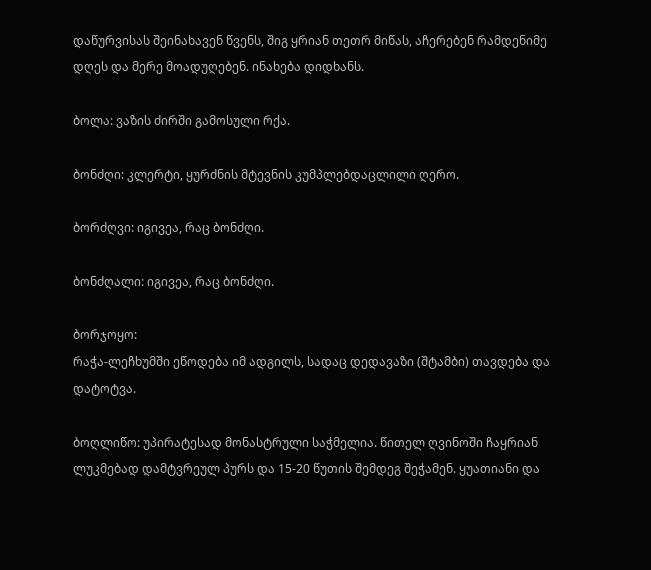დაწურვისას შეინახავენ წვენს, შიგ ყრიან თეთრ მიწას, აჩერებენ რამდენიმე დღეს და მერე მოადუღებენ. ინახება დიდხანს.

ბოლა: ვაზის ძირში გამოსული რქა.

ბონძღი: კლერტი, ყურძნის მტევნის კუმპლებდაცლილი ღერო.

ბორძღვი: იგივეა, რაც ბონძღი.

ბონძღალი: იგივეა, რაც ბონძღი.

ბორჯოყო:
რაჭა-ლეჩხუმში ეწოდება იმ ადგილს, სადაც დედავაზი (შტამბი) თავდება და დატოტვა.

ბოღლიწო: უპირატესად მონასტრული საჭმელია. წითელ ღვინოში ჩაყრიან ლუკმებად დამტვრეულ პურს და 15-20 წუთის შემდეგ შეჭამენ. ყუათიანი და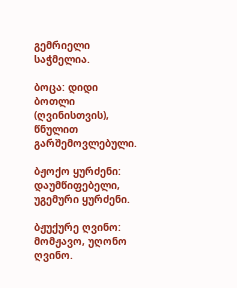გემრიელი საჭმელია.

ბოცა: დიდი ბოთლი (ღვინისთვის), წნულით გარშემოვლებული.

ბჟოქო ყურძენი: დაუმწიფებელი, უგემური ყურძენი.

ბჟუქურე ღვინო: მომჟავო, უღონო ღვინო.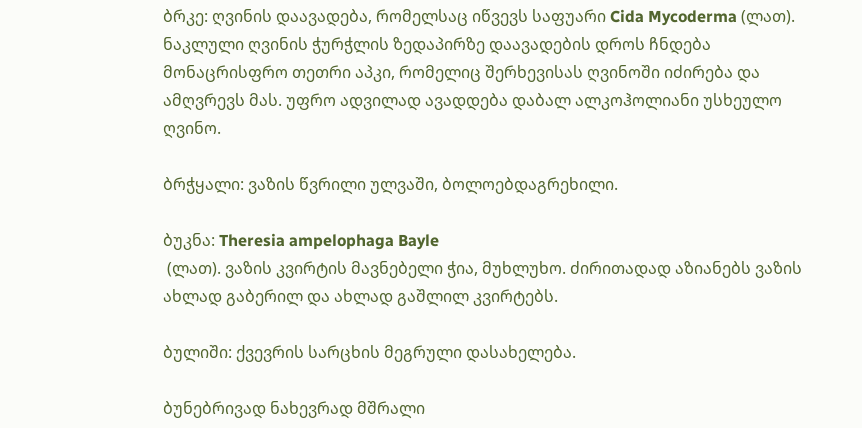ბრკე: ღვინის დაავადება, რომელსაც იწვევს საფუარი Cida Mycoderma (ლათ). ნაკლული ღვინის ჭურჭლის ზედაპირზე დაავადების დროს ჩნდება მონაცრისფრო თეთრი აპკი, რომელიც შერხევისას ღვინოში იძირება და ამღვრევს მას. უფრო ადვილად ავადდება დაბალ ალკოჰოლიანი უსხეულო ღვინო.

ბრჭყალი: ვაზის წვრილი ულვაში, ბოლოებდაგრეხილი.

ბუკნა: Theresia ampelophaga Bayle
 (ლათ). ვაზის კვირტის მავნებელი ჭია, მუხლუხო. ძირითადად აზიანებს ვაზის ახლად გაბერილ და ახლად გაშლილ კვირტებს.

ბულიში: ქვევრის სარცხის მეგრული დასახელება.

ბუნებრივად ნახევრად მშრალი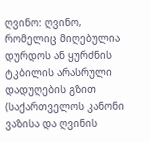ღვინო: ღვინო, რომელიც მიღებულია დურდოს ან ყურძნის ტკბილის არასრული დადუღების გზით (საქართველოს კანონი ვაზისა და ღვინის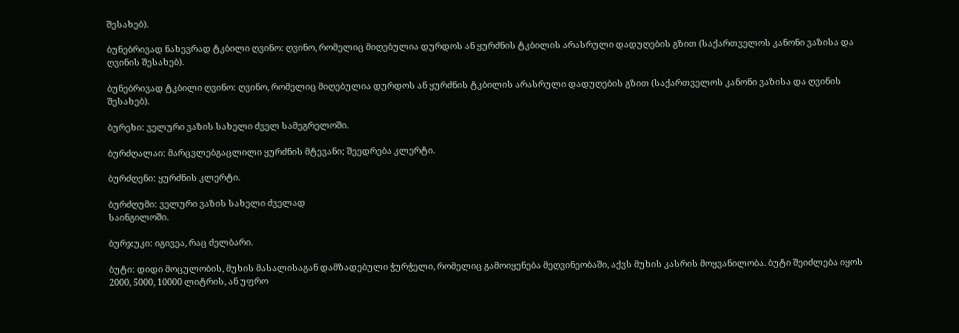შესახებ).

ბუნებრივად ნახევრად ტკბილი ღვინო: ღვინო, რომელიც მიღებულია დურდოს ან ყურძნის ტკბილის არასრული დადუღების გზით (საქართველოს კანონი ვაზისა და ღვინის შესახებ).

ბუნებრივად ტკბილი ღვინო: ღვინო, რომელიც მიღებულია დურდოს ან ყურძნის ტკბილის არასრული დადუღების გზით (საქართველოს კანონი ვაზისა და ღვინის შესახებ).

ბურეხი: ველური ვაზის სახელი ძველ სამეგრელოში.

ბურძღალაი: მარცვლებგაცლილი ყურძნის მტევანი; შეედრება კლერტი.

ბურძღენი: ყურძნის კლერტი.

ბურძღუმი: ველური ვაზის სახელი ძველად
საინგილოში.

ბურჯუკი: იგივეა, რაც ძელბარი.

ბუტი: დიდი მოცულობის, მუხის მასალისაგან დამზადებული ჭურჭელი, რომელიც გამოიყენება მეღვინეობაში, აქვს მუხის კასრის მოყვანილობა. ბუტი შეიძლება იყოს 2000, 5000, 10000 ლიტრის, ან უფრო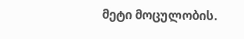მეტი მოცულობის.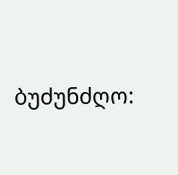ბუძუნძღო: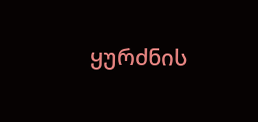ყურძნის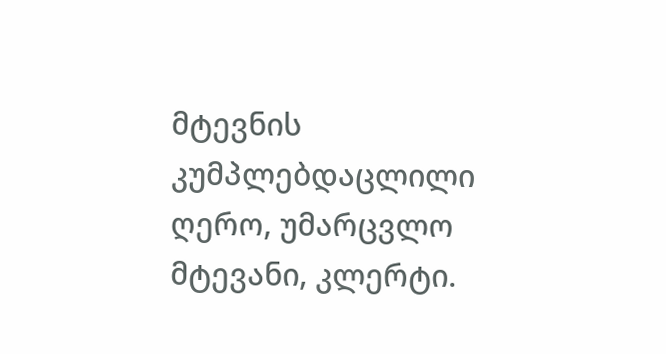მტევნის კუმპლებდაცლილი ღერო, უმარცვლო მტევანი, კლერტი.